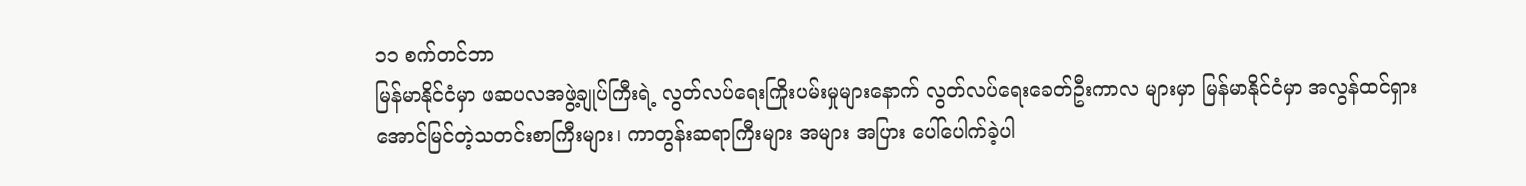၁၁ စက်တင်ဘာ
မြန်မာနိုင်ငံမှာ ဖဆပလအဖွဲ့ချုပ်ကြီးရဲ့ လွတ်လပ်ရေးကြိုးပမ်းမှုများနောက် လွတ်လပ်ရေးခေတ်ဦးကာလ များမှာ မြန်မာနိုင်ငံမှာ အလွန်ထင်ရှားအောင်မြင်တဲ့သတင်းစာကြီးများ၊ ကာတွန်းဆရာကြီးများ အများ အပြား ပေါ်ပေါက်ခဲ့ပါ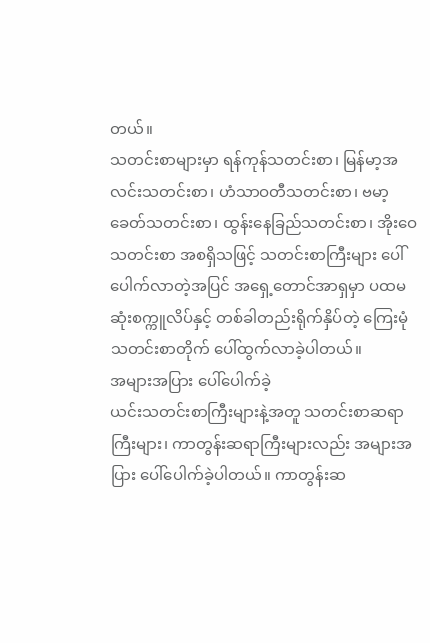တယ်။
သတင်းစာများမှာ ရန်ကုန်သတင်းစာ၊ မြန်မာ့အလင်းသတင်းစာ၊ ဟံသာဝတီသတင်းစာ၊ ဗမာ့ခေတ်သတင်းစာ၊ ထွန်းနေခြည်သတင်းစာ၊ အိုးဝေသတင်းစာ အစရှိသဖြင့် သတင်းစာကြီးများ ပေါ်ပေါက်လာတဲ့အပြင် အရှေ့တောင်အာရှမှာ ပထမဆုံးစက္ကူလိပ်နှင့် တစ်ခါတည်းရိုက်နှိပ်တဲ့ ကြေးမုံသတင်းစာတိုက် ပေါ်ထွက်လာခဲ့ပါတယ်။
အများအပြား ပေါ်ပေါက်ခဲ့
ယင်းသတင်းစာကြီးများနဲ့အတူ သတင်းစာဆရာကြီးများ၊ ကာတွန်းဆရာကြီးများလည်း အများအပြား ပေါ်ပေါက်ခဲ့ပါတယ်။ ကာတွန်းဆ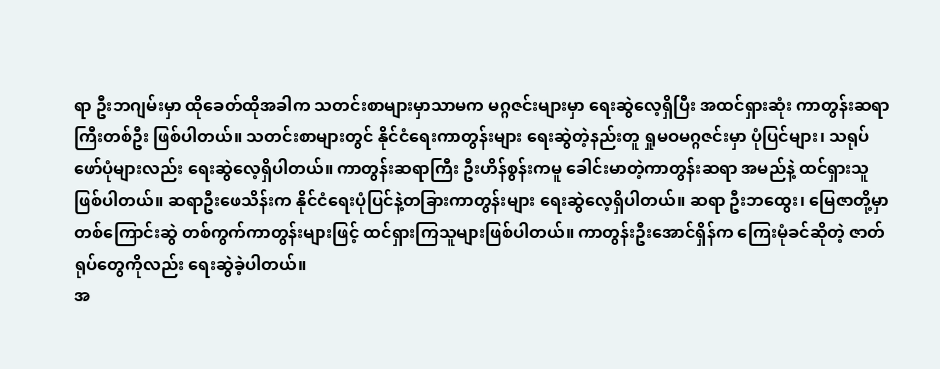ရာ ဦးဘဂျမ်းမှာ ထိုခေတ်ထိုအခါက သတင်းစာများမှာသာမက မဂ္ဂဇင်းများမှာ ရေးဆွဲလေ့ရှိပြီး အထင်ရှားဆုံး ကာတွန်းဆရာကြီးတစ်ဦး ဖြစ်ပါတယ်။ သတင်းစာများတွင် နိုင်ငံရေးကာတွန်းများ ရေးဆွဲတဲ့နည်းတူ ရှုမဝမဂ္ဂဇင်းမှာ ပုံပြင်များ၊ သရုပ်ဖော်ပုံများလည်း ရေးဆွဲလေ့ရှိပါတယ်။ ကာတွန်းဆရာကြီး ဦးဟိန်စွန်းကမူ ခေါင်းမာတဲ့ကာတွန်းဆရာ အမည်နဲ့ ထင်ရှားသူဖြစ်ပါတယ်။ ဆရာဦးဖေသိန်းက နိုင်ငံရေးပုံပြင်နဲ့တခြားကာတွန်းများ ရေးဆွဲလေ့ရှိပါတယ်။ ဆရာ ဦးဘထွေး၊ မြေဇာတို့မှာ တစ်ကြောင်းဆွဲ တစ်ကွက်ကာတွန်းများဖြင့် ထင်ရှားကြသူများဖြစ်ပါတယ်။ ကာတွန်းဦးအောင်ရှိန်က ကြေးမုံခင်ဆိုတဲ့ ဇာတ်ရုပ်တွေကိုလည်း ရေးဆွဲခဲ့ပါတယ်။
အ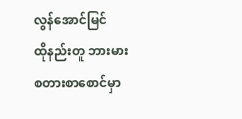လွန်အောင်မြင်
ထိုနည်းတူ ဘားမားစတားစာစောင်မှာ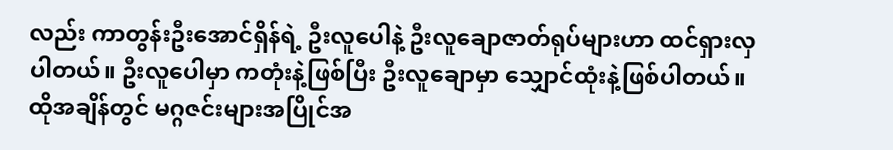လည်း ကာတွန်းဦးအောင်ရှိန်ရဲ့ ဦးလူပေါနဲ့ ဦးလူချောဇာတ်ရုပ်များဟာ ထင်ရှားလှပါတယ်။ ဦးလူပေါမှာ ကတုံးနဲ့ဖြစ်ပြီး ဦးလူချောမှာ သျှောင်ထုံးနဲ့ဖြစ်ပါတယ်။ ထိုအချိန်တွင် မဂ္ဂဇင်းများအပြိုင်အ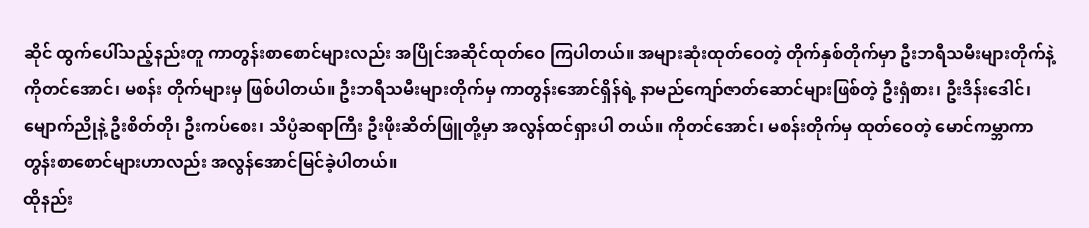ဆိုင် ထွက်ပေါ်သည့်နည်းတူ ကာတွန်းစာစောင်များလည်း အပြိုင်အဆိုင်ထုတ်ဝေ ကြပါတယ်။ အများဆုံးထုတ်ဝေတဲ့ တိုက်နှစ်တိုက်မှာ ဦးဘရီသမီးများတိုက်နဲ့ ကိုတင်အောင်၊ မစန်း တိုက်များမှ ဖြစ်ပါတယ်။ ဦးဘရီသမီးများတိုက်မှ ကာတွန်းအောင်ရှိန်ရဲ့ နာမည်ကျော်ဇာတ်ဆောင်များဖြစ်တဲ့ ဦးရှံစား၊ ဦးဒိန်းဒေါင်၊ မျောက်ညိုနဲ့ ဦးစိတ်တို၊ ဦးကပ်စေး၊ သိပ္ပံဆရာကြီး ဦးဖိုးဆိတ်ဖြူတို့မှာ အလွန်ထင်ရှားပါ တယ်။ ကိုတင်အောင်၊ မစန်းတိုက်မှ ထုတ်ဝေတဲ့ မောင်ကမ္ဘာကာတွန်းစာစောင်များဟာလည်း အလွန်အောင်မြင်ခဲ့ပါတယ်။
ထိုနည်း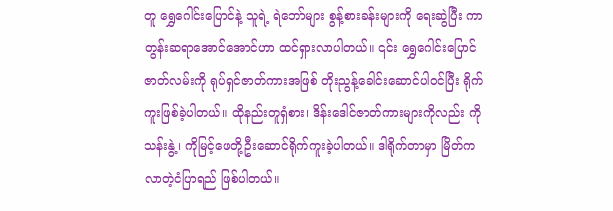တူ ရွှေဂေါင်းပြောင်နဲ့ သူရဲ့ ရဲဘော်များ စွန့်စားခန်းများကို ရေးဆွဲပြီး ကာတွန်းဆရာအောင်အောင်ဟာ ထင်ရှားလာပါတယ်။ ၎င်း ရွှေဂေါင်းပြောင်ဇာတ်လမ်းကို ရုပ်ရှင်ဇာတ်ကားအဖြစ် တိုးညွန့်ခေါင်းဆောင်ပါဝင်ပြီး ရိုက်ကူးဖြစ်ခဲ့ပါတယ်။ ထိုနည်းတူရှံစား၊ ဒိန်းဒေါင်ဇာတ်ကားများကိုလည်း ကိုသန်းနွဲ့၊ ကိုမြင့်ဖေတို့ဦးဆောင်ရိုက်ကူးခဲ့ပါတယ်။ ဒါရိုက်တာမှာ မြိတ်ကလာတဲ့ငံပြာရည် ဖြစ်ပါတယ်။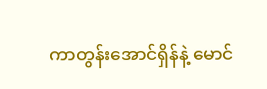ကာတွန်းအောင်ရှိန်နဲ့ မောင်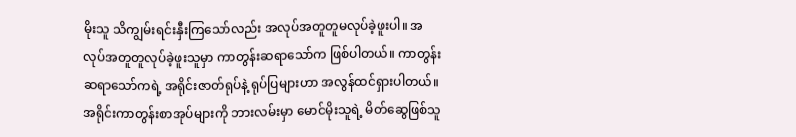မိုးသူ သိကျွမ်းရင်းနှီးကြသော်လည်း အလုပ်အတူတူမလုပ်ခဲ့ဖူးပါ။ အလုပ်အတူတူလုပ်ခဲ့ဖူးသူမှာ ကာတွန်းဆရာသော်က ဖြစ်ပါတယ်။ ကာတွန်းဆရာသော်ကရဲ့ အရိုင်းဇာတ်ရုပ်နဲ့ ရုပ်ပြများဟာ အလွန်ထင်ရှားပါတယ်။ အရိုင်းကာတွန်းစာအုပ်များကို ဘားလမ်းမှာ မောင်မိုးသူရဲ့ မိတ်ဆွေဖြစ်သူ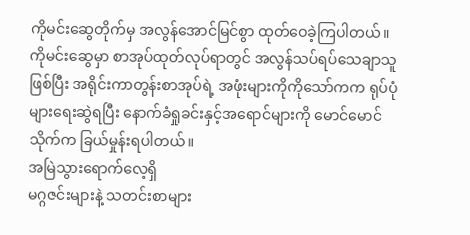ကိုမင်းဆွေတိုက်မှ အလွန်အောင်မြင်စွာ ထုတ်ဝေခဲ့ကြပါတယ်။ကိုမင်းဆွေမှာ စာအုပ်ထုတ်လုပ်ရာတွင် အလွန်သပ်ရပ်သေချာသူဖြစ်ပြီး အရိုင်းကာတွန်းစာအုပ်ရဲ့ အဖုံးများကိုကိုသော်ကက ရုပ်ပုံများရေးဆွဲရပြီး နောက်ခံရှုခင်းနှင့်အရောင်များကို မောင်မောင်သိုက်က ခြယ်မှုန်းရပါတယ်။
အမြဲသွားရောက်လေ့ရှိ
မဂ္ဂဇင်းများနဲ့ သတင်းစာများ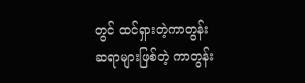တွင် ထင်ရှားတဲ့ကာတွန်းဆရာများဖြစ်တဲ့ ကာတွန်း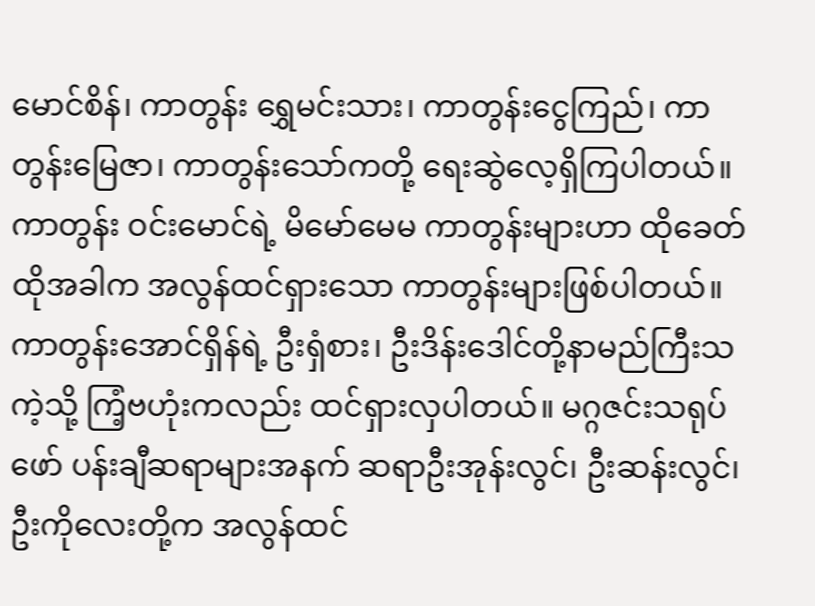မောင်စိန်၊ ကာတွန်း ရွှေမင်းသား၊ ကာတွန်းငွေကြည်၊ ကာတွန်းမြေဇာ၊ ကာတွန်းသော်ကတို့ ရေးဆွဲလေ့ရှိကြပါတယ်။ ကာတွန်း ဝင်းမောင်ရဲ့ မိမော်မေမ ကာတွန်းများဟာ ထိုခေတ်ထိုအခါက အလွန်ထင်ရှားသော ကာတွန်းများဖြစ်ပါတယ်။ ကာတွန်းအောင်ရှိန်ရဲ့ ဦးရှံစား၊ ဦးဒိန်းဒေါင်တို့နာမည်ကြီးသကဲ့သို့ ကြံ့ဗဟုံးကလည်း ထင်ရှားလှပါတယ်။ မဂ္ဂဇင်းသရုပ်ဖော် ပန်းချီဆရာများအနက် ဆရာဦးအုန်းလွင်၊ ဦးဆန်းလွင်၊ ဦးကိုလေးတို့က အလွန်ထင်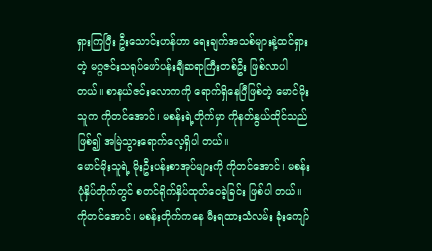ရှားကြပြီး ဦးသောင်းဟန်ဟာ ရေးချက်အသစ်များနဲ့ထင်ရှားတဲ့ မဂ္ဂဇင်းသရုပ်ဖော်ပန်းချီဆရာကြီးတစ်ဦး ဖြစ်လာပါတယ်။ စာနယ်ဇင်းလောကကို ရောက်ရှိနေပြီဖြစ်တဲ့ မောင်မိုးသူက ကိုတင်အောင်၊ မစန်းရဲ့တိုက်မှာ ကိုနတ်နွယ်ထိုင်သည်ဖြစ်၍ အမြဲသွားရောက်လေ့ရှိပါ တယ်။
မောင်မိုးသူရဲ့ မိုးဦးပန်းစာအုပ်များကို ကိုတင်အောင်၊ မစန်းပုံနှိပ်တိုက်တွင် စတင်ရိုက်နှိပ်ထုတ်ဝေခဲ့ခြင်း ဖြစ်ပါ တယ်။ ကိုတင်အောင်၊ မစန်းတိုက်ကနေ မီးရထားသံလမ်း ခုံးကျော်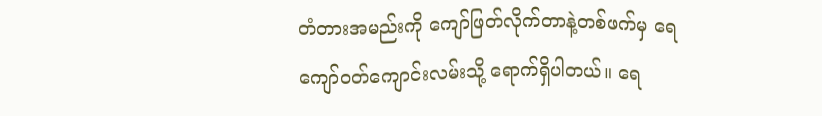တံတားအမည်းကို ကျော်ဖြတ်လိုက်တာနဲ့တစ်ဖက်မှ ရေကျော်ဝတ်ကျောင်းလမ်းသို့ ရောက်ရှိပါတယ်။ ရေ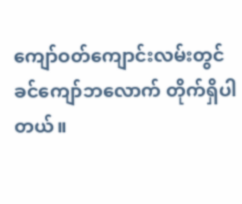ကျော်ဝတ်ကျောင်းလမ်းတွင် ခင်ကျော်ဘလောက် တိုက်ရှိပါတယ်။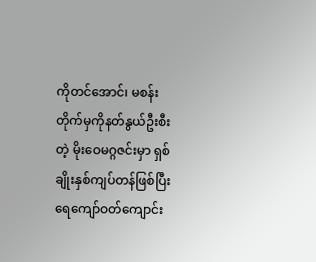ကိုတင်အောင်၊ မစန်းတိုက်မှကိုနတ်နွယ်ဦးစီးတဲ့ မိုးဝေမဂ္ဂဇင်းမှာ ရှစ်ချိုးနှစ်ကျပ်တန်ဖြစ်ပြီး ရေကျော်ဝတ်ကျောင်း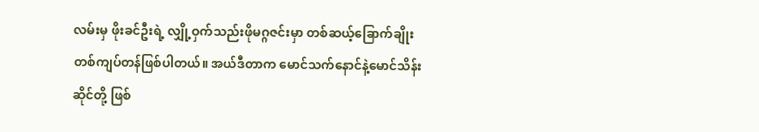လမ်းမှ ဖိုးခင်ဦးရဲ့ လျှို့ဝှက်သည်းဖိုမဂ္ဂဇင်းမှာ တစ်ဆယ့်ခြောက်ချိုး တစ်ကျပ်တန်ဖြစ်ပါတယ်။ အယ်ဒီတာက မောင်သက်နောင်နဲ့မောင်သိန်းဆိုင်တို့ ဖြစ်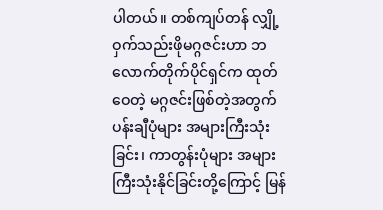ပါတယ်။ တစ်ကျပ်တန် လျှို့ဝှက်သည်းဖိုမဂ္ဂဇင်းဟာ ဘလောက်တိုက်ပိုင်ရှင်က ထုတ်ဝေတဲ့ မဂ္ဂဇင်းဖြစ်တဲ့အတွက် ပန်းချီပုံများ အများကြီးသုံးခြင်း၊ ကာတွန်းပုံများ အများကြီးသုံးနိုင်ခြင်းတို့ကြောင့် မြန်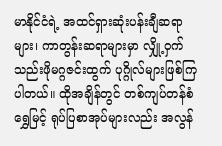မာနိုင်ငံရဲ့ အထင်ရှားဆုံးပန်းချီဆရာများ၊ ကာတွန်းဆရာများမှာ လျှို့ဝှက်သည်းဖိုမဂ္ဂဇင်းထွက် ပုဂ္ဂိုလ်များဖြစ်ကြပါတယ်။ ထိုအချိန်တွင် တစ်ကျပ်တန်စံရွှေမြင့် ရုပ်ပြစာအုပ်များလည်း အလွန်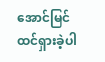အောင်မြင်ထင်ရှားခဲ့ပါ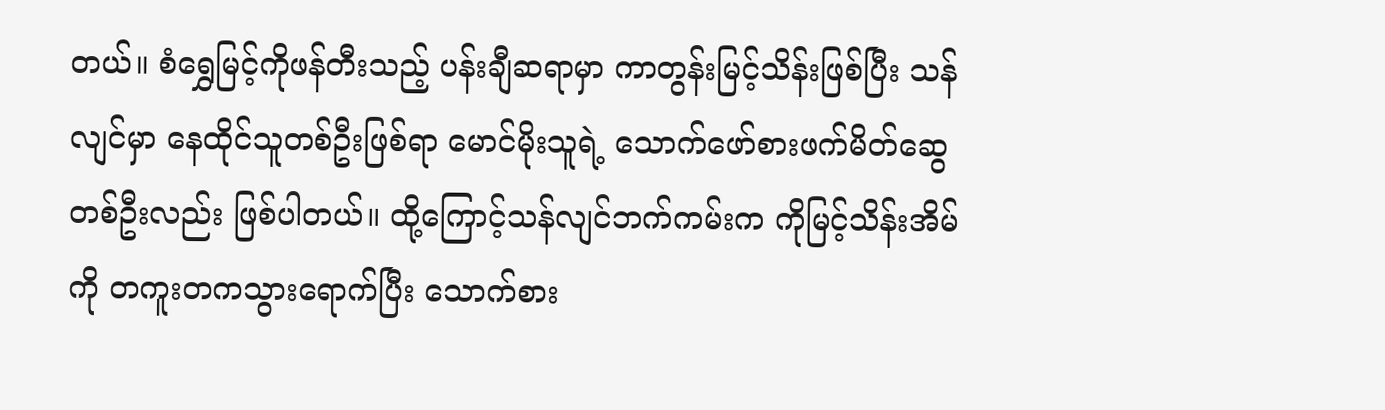တယ်။ စံရွှေမြင့်ကိုဖန်တီးသည့် ပန်းချီဆရာမှာ ကာတွန်းမြင့်သိန်းဖြစ်ပြီး သန်လျင်မှာ နေထိုင်သူတစ်ဦးဖြစ်ရာ မောင်မိုးသူရဲ့ သောက်ဖော်စားဖက်မိတ်ဆွေတစ်ဦးလည်း ဖြစ်ပါတယ်။ ထို့ကြောင့်သန်လျင်ဘက်ကမ်းက ကိုမြင့်သိန်းအိမ်ကို တကူးတကသွားရောက်ပြီး သောက်စား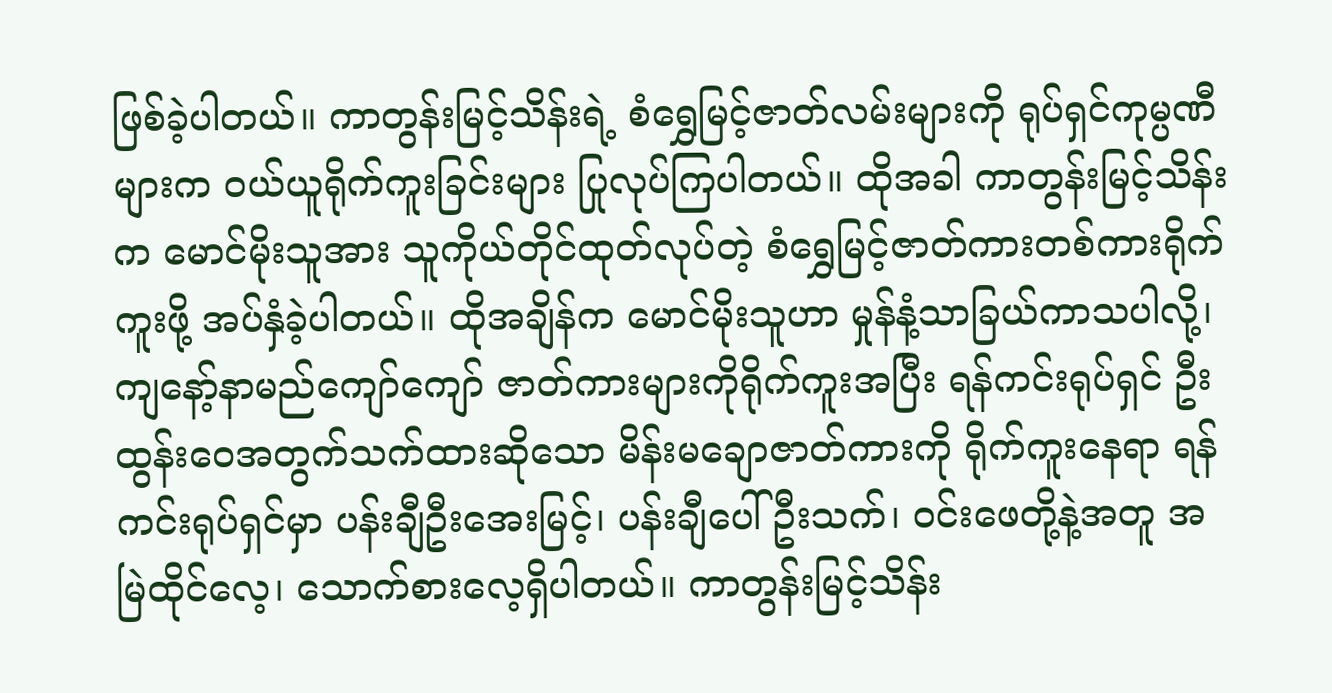ဖြစ်ခဲ့ပါတယ်။ ကာတွန်းမြင့်သိန်းရဲ့ စံရွှေမြင့်ဇာတ်လမ်းများကို ရုပ်ရှင်ကုမ္ပဏီများက ဝယ်ယူရိုက်ကူးခြင်းများ ပြုလုပ်ကြပါတယ်။ ထိုအခါ ကာတွန်းမြင့်သိန်းက မောင်မိုးသူအား သူကိုယ်တိုင်ထုတ်လုပ်တဲ့ စံရွှေမြင့်ဇာတ်ကားတစ်ကားရိုက်ကူးဖို့ အပ်နှံခဲ့ပါတယ်။ ထိုအချိန်က မောင်မိုးသူဟာ မှုန်နံ့သာခြယ်ကာသပါလို့၊ ကျနော့်နာမည်ကျော်ကျော် ဇာတ်ကားများကိုရိုက်ကူးအပြီး ရန်ကင်းရုပ်ရှင် ဦးထွန်းဝေအတွက်သက်ထားဆိုသော မိန်းမချောဇာတ်ကားကို ရိုက်ကူးနေရာ ရန်ကင်းရုပ်ရှင်မှာ ပန်းချီဦးအေးမြင့်၊ ပန်းချီပေါ်ဦးသက်၊ ဝင်းဖေတို့နဲ့အတူ အမြဲထိုင်လေ့၊ သောက်စားလေ့ရှိပါတယ်။ ကာတွန်းမြင့်သိန်း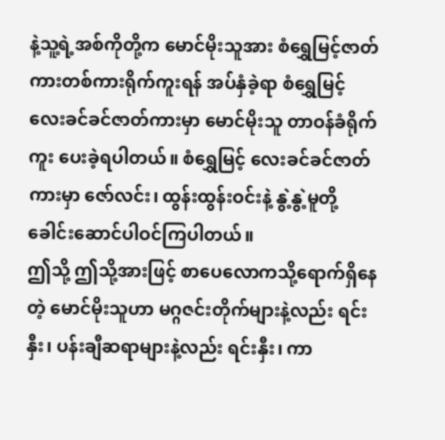နဲ့သူ့ရဲ့အစ်ကိုတို့က မောင်မိုးသူအား စံရွှေမြင့်ဇာတ်ကားတစ်ကားရိုက်ကူးရန် အပ်နှံခဲ့ရာ စံရွှေမြင့်လေးခင်ခင်ဇာတ်ကားမှာ မောင်မိုးသူ တာဝန်ခံရိုက်ကူး ပေးခဲ့ရပါတယ်။ စံရွှေမြင့် လေးခင်ခင်ဇာတ်ကားမှာ ဇော်လင်း၊ ထွန်းထွန်းဝင်းနဲ့ နွဲ့နွဲ့မူတို့ ခေါင်းဆောင်ပါဝင်ကြပါတယ်။
ဤသို့ ဤသို့အားဖြင့် စာပေလောကသို့ရောက်ရှိနေတဲ့ မောင်မိုးသူဟာ မဂ္ဂဇင်းတိုက်များနဲ့လည်း ရင်းနှီး၊ ပန်းချီဆရာများနဲ့လည်း ရင်းနှီး၊ ကာ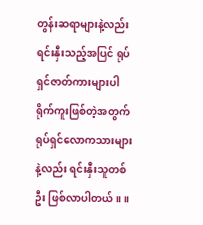တွန်းဆရာများနဲ့လည်း ရင်းနှီးသည့်အပြင် ရုပ်ရှင်ဇာတ်ကားများပါ ရိုက်ကူးဖြစ်တဲ့အတွက် ရုပ်ရှင်လောကသားများနဲ့လည်း ရင်းနှီးသူတစ်ဦး ဖြစ်လာပါတယ်။ ။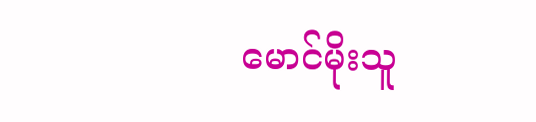မောင်မိုးသူ